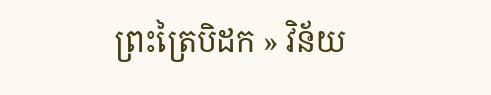ព្រះត្រៃបិដក » វិន័យ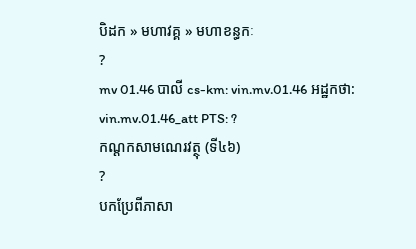បិដក » មហាវគ្គ » មហាខន្ធកៈ
?
mv 01.46 បាលី cs-km: vin.mv.01.46 អដ្ឋកថា: vin.mv.01.46_att PTS: ?
កណ្ដកសាមណេរវត្ថុ (ទី៤៦)
?
បកប្រែពីភាសា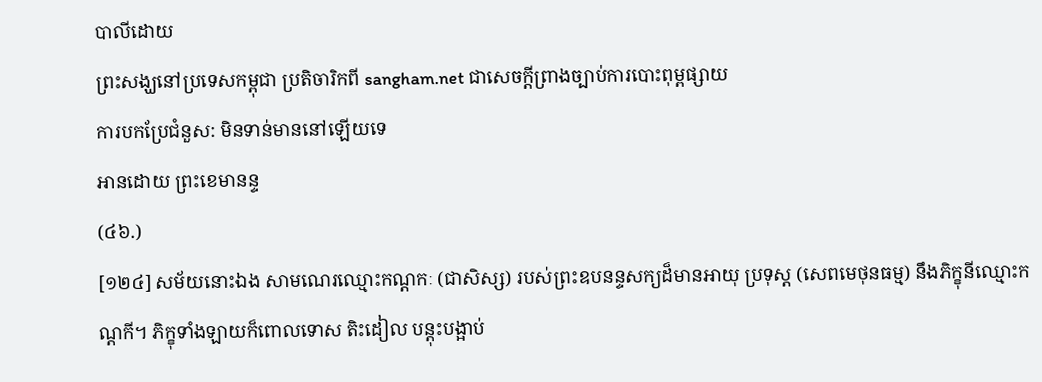បាលីដោយ
ព្រះសង្ឃនៅប្រទេសកម្ពុជា ប្រតិចារិកពី sangham.net ជាសេចក្តីព្រាងច្បាប់ការបោះពុម្ពផ្សាយ
ការបកប្រែជំនួស: មិនទាន់មាននៅឡើយទេ
អានដោយ ព្រះខេមានន្ទ
(៤៦.)
[១២៤] សម័យនោះឯង សាមណេរឈ្មោះកណ្តកៈ (ជាសិស្ស) របស់ព្រះឧបនន្ទសក្យដ៏មានអាយុ ប្រទុស្ត (សេពមេថុនធម្ម) នឹងភិក្ខុនីឈ្មោះកណ្តកី។ ភិក្ខុទាំងឡាយក៏ពោលទោស តិះដៀល បន្តុះបង្អាប់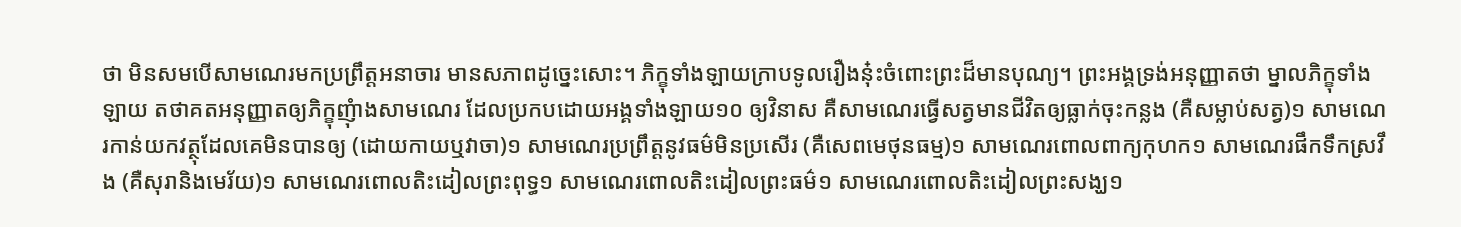ថា មិនសមបើសាមណេរមកប្រព្រឹត្តអនាចារ មានសភាពដូច្នេះសោះ។ ភិក្ខុទាំងឡាយក្រាបទូលរឿងនុ៎ះចំពោះព្រះដ៏មានបុណ្យ។ ព្រះអង្គទ្រង់អនុញ្ញាតថា ម្នាលភិក្ខុទាំងឡាយ តថាគតអនុញ្ញាតឲ្យភិក្ខុញុំាងសាមណេរ ដែលប្រកបដោយអង្គទាំងឡាយ១០ ឲ្យវិនាស គឺសាមណេរធ្វើសត្វមានជីវិតឲ្យធ្លាក់ចុះកន្លង (គឺសម្លាប់សត្វ)១ សាមណេរកាន់យកវត្ថុដែលគេមិនបានឲ្យ (ដោយកាយឬវាចា)១ សាមណេរប្រព្រឹត្តនូវធម៌មិនប្រសើរ (គឺសេពមេថុនធម្ម)១ សាមណេរពោលពាក្យកុហក១ សាមណេរផឹកទឹកស្រវឹង (គឺសុរានិងមេរ័យ)១ សាមណេរពោលតិះដៀលព្រះពុទ្ធ១ សាមណេរពោលតិះដៀលព្រះធម៌១ សាមណេរពោលតិះដៀលព្រះសង្ឃ១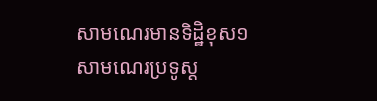សាមណេរមានទិដ្ឋិខុស១ សាមណេរប្រទូស្ត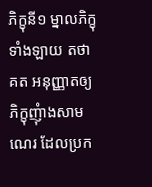ភិក្ខុនី១ ម្នាលភិក្ខុទាំងឡាយ តថាគត អនុញ្ញាតឲ្យភិក្ខុញុំាងសាមណេរ ដែលប្រក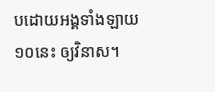បដោយអង្គទាំងឡាយ១០នេះ ឲ្យវិនាស។